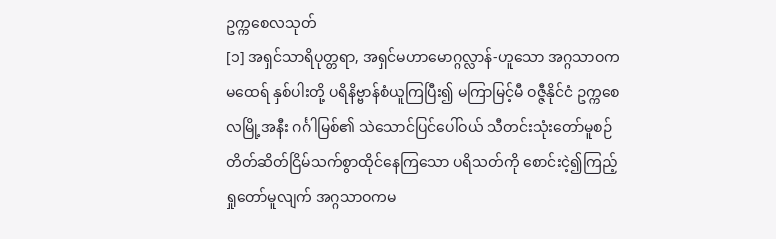ဥက္ကစေလသုတ်
[၁] အရှင်သာရိပုတ္တရာ, အရှင်မဟာမောဂ္ဂလ္လာန်-ဟူသော အဂ္ဂသာဝကမထေရ် နှစ်ပါးတို့ ပရိနိဗ္ဗာန်စံယူကြပြီး၍ မကြာမြင့်မီ ဝဇ္ဇီနိုင်ငံ ဥက္ကစေလမြို့အနီး ဂင်္ဂါမြစ်၏ သဲသောင်ပြင်ပေါ်ဝယ် သီတင်းသုံးတော်မူစဉ် တိတ်ဆိတ်ငြိမ်သက်စွာထိုင်နေကြသော ပရိသတ်ကို စောင်းငဲ့၍ကြည့်ရှုတော်မူလျက် အဂ္ဂသာဝကမ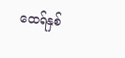ထေရ်နှစ်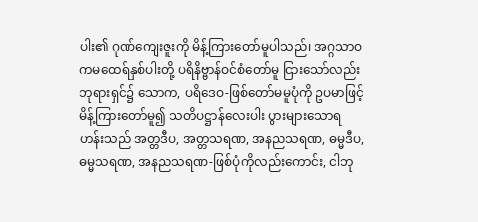ပါး၏ ဂုဏ်ကျေးဇူးကို မိန့်ကြားတော်မူပါသည်၊ အဂ္ဂသာဝကမထေရ်နှစ်ပါးတို့ ပရိနိဗ္ဗာန်ဝင်စံတော်မူ ငြားသော်လည်း ဘုရားရှင်၌ သောက, ပရိဒေဝ-ဖြစ်တော်မမူပုံကို ဥပမာဖြင့် မိန့်ကြားတော်မူ၍ သတိပဋ္ဌာန်လေးပါး ပွားများသောရဟန်းသည် အတ္တဒီပ, အတ္တသရဏ, အနညသရဏ, ဓမ္မဒီပ, ဓမ္မသရဏ, အနညသရဏ-ဖြစ်ပုံကိုလည်းကောင်း, ငါဘု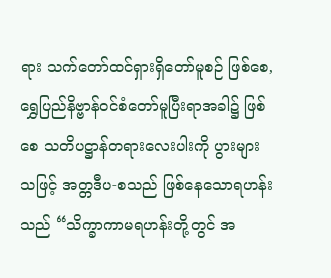ရား သက်တော်ထင်ရှားရှိတော်မူစဉ် ဖြစ်စေ, ရွှေပြည်နိဗ္ဗာန်ဝင်စံတော်မူပြီးရာအခါ၌ ဖြစ်စေ သတိပဋ္ဌာန်တရားလေးပါးကို ပွားများသဖြင့် အတ္တဒီပ-စသည် ဖြစ်နေသောရဟန်းသည် “သိက္ခာကာမရဟန်းတို့တွင် အ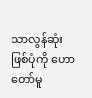သာလွန်ဆုံးဖြစ်ပုံကို ဟောတော်မူ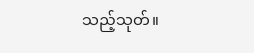သည့်သုတ်။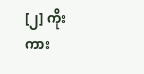[၂] ကိုးကား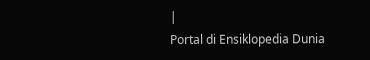|
Portal di Ensiklopedia Dunia